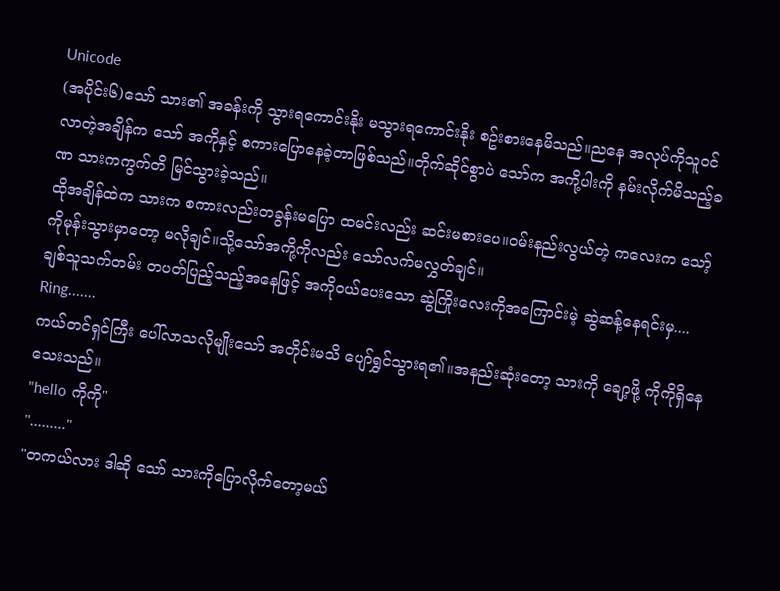Unicode
(အပိုင်း၆)သော် သား၏ အခန်းကို သွားရကောင်းနိုး မသွားရကောင်းနိုး စဥ်းစားနေမိသည်။ညနေ အလုပ်ကိုသူဝင်လာတဲ့အချိန်က သော် အကိုနှင့် စကားပြောနေခဲ့တာဖြစ်သည်။တိုက်ဆိုင်စွာပဲ သော်က အကို့ပါးကို နမ်းလိုက်မိသည့်ခဏ သားကကွက်တိ မြင်သွားခဲ့သည်။
ထိုအချိန်ထဲက သားက စကားလည်းတခွန်းမပြော ထမင်းလည်း ဆင်းမစားပေ။ဝမ်းနည်းလွယ်တဲ့ ကလေးက သော့်ကိုမုန်းသွားမှာတော့ မလိုချင်။သို့သော်အကို့ကိုလည်း သော်လက်မလွှတ်ချင်။
ချစ်သူသက်တမ်း တပတ်ပြည့်သည့်အနေဖြင့် အကိုဝယ်ပေးသော ဆွဲကြိုးလေးကိုအကြောင်းမဲ့ ဆွဲဆန့်နေရင်းမှ....
Ring.......
ကယ်တင်ရှင်ကြီး ပေါ်လာသလိုမျိုးသော် အတိုင်းမသိ ပျော်ရွှင်သွားရ၏။အနည်းဆုံးတော့ သားကို ချော့ဖို့ ကိုကိုရှိနေသေးသည်။
"hello ကိုကို"
"........."
"တကယ်လား ဒါဆို သော် သားကိုပြောလိုက်တော့မယ်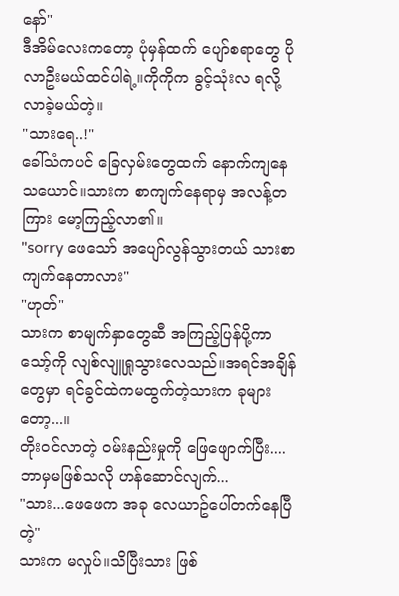နော်"
ဒီအိမ်လေးကတော့ ပုံမှန်ထက် ပျော်စရာတွေ ပိုလာဦးမယ်ထင်ပါရဲ့။ကိုကိုက ခွင့်သုံးလ ရလို့ လာခဲ့မယ်တဲ့။
"သားရေ..!"
ခေါ်သံကပင် ခြေလှမ်းတွေထက် နောက်ကျနေသယောင်။သားက စာကျက်နေရာမှ အလန့်တကြား မော့ကြည့်လာ၏။
"sorry ဖေသော် အပျော်လွန်သွားတယ် သားစာကျက်နေတာလား"
"ဟုတ်"
သားက စာမျက်နှာတွေဆီ အကြည့်ပြန်ပို့ကာ သော့်ကို လျစ်လျူရှုသွားလေသည်။အရင်အချိန်တွေမှာ ရင်ခွင်ထဲကမထွက်တဲ့သားက ခုများတော့...။
တိုးဝင်လာတဲ့ ဝမ်းနည်းမှုကို ဖြေဖျောက်ပြီး....ဘာမှမဖြစ်သလို ဟန်ဆောင်လျက်...
"သား...ဖေဖေက အခု လေယာဥ်ပေါ်တက်နေပြီတဲ့"
သားက မလှုပ်။သိပြီးသား ဖြစ်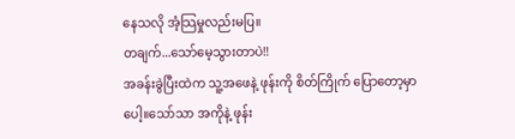နေသလို အံ့သြမှုလည်းမပြ။
တချက်...သော်မေ့သွားတာပဲ!!
အခန်းခွဲပြီးထဲက သူ့အဖေနဲ့ ဖုန်းကို စိတ်ကြိုက် ပြောတော့မှာပေါ့။သော်သာ အကိုနဲ့ ဖုန်း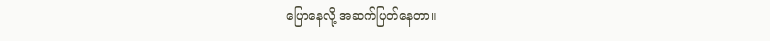ပြောနေလို့ အဆက်ပြတ်နေတာ။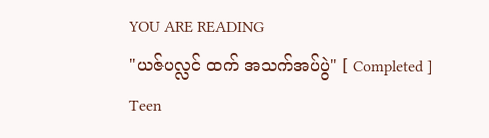YOU ARE READING
"ယဇ်ပလ္လင် ထက် အသက်အပ်ပွဲ" [ Completed ]
Teen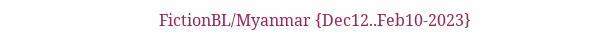FictionBL/Myanmar {Dec12..Feb10-2023}